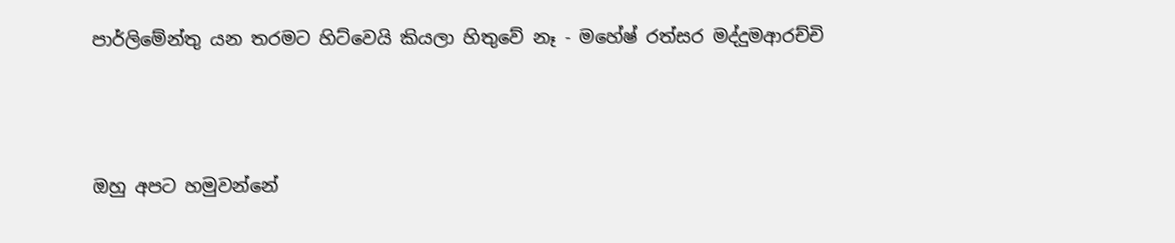පාර්ලිමේන්තු යන තරමට හිට්වෙයි කියලා හිතුවේ නෑ - මහේෂ් රත්සර මද්දුමආරච්චි




ඔහු අපට හමුවන්නේ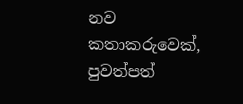නව කතාකරුවෙක්, පුවත්පත්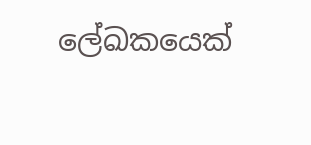ලේඛකයෙක්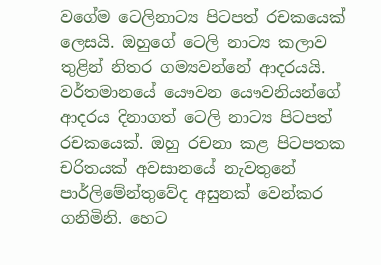වගේම ටෙලිනාට්‍ය පිටපත් රචකයෙක් ලෙසයි. ඔහුගේ ටෙලි නාට්‍ය කලාව තුළින් නිතර ගම්‍යවන්නේ ආදරයයි. වර්තමානයේ යෞවන යෞවනියන්ගේ ආදරය දිනාගත් ටෙලි නාට්‍ය පිටපත් රචකයෙක්. ඔහු රචනා කළ පිටපතක චරිතයක් අවසානයේ නැවතුනේ පාර්ලිමේන්තුවේද අසුනක් වෙන්කර ගනිමිනි. හෙට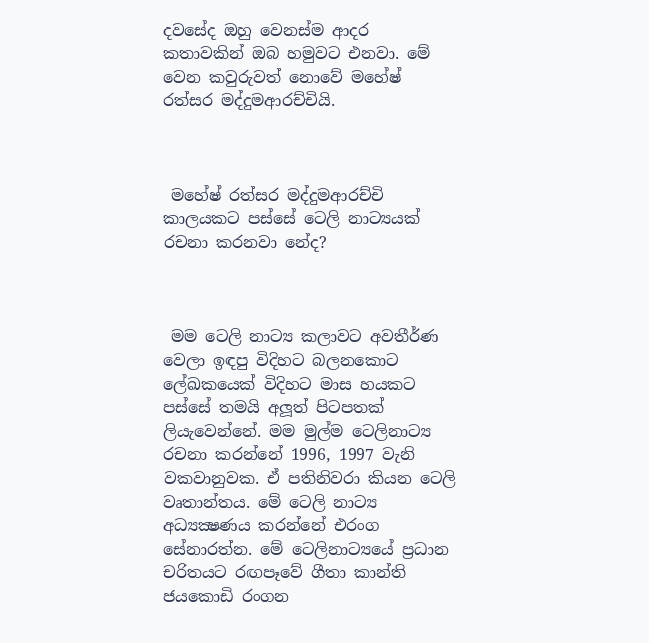දවසේද ඔහු වෙනස්ම ආදර කතාවකින් ඔබ හමුවට එනවා. මේ වෙන කවුරුවත් නොවේ මහේෂ් රත්සර මද්දුමආරච්චියි.



 මහේෂ් රත්සර මද්දුමආරච්චි කාලයකට පස්සේ ටෙලි නාට්‍යයක් රචනා කරනවා නේද?



 මම ටෙලි නාට්‍ය කලාවට අවතීර්ණ වෙලා ඉඳපු විදිහට බලනකොට ලේඛකයෙක් විදිහට මාස හයකට පස්සේ තමයි අලූත් පිටපතක් ලියැවෙන්නේ. මම මුල්ම ටෙලිනාට්‍ය රචනා කරන්නේ 1996, 1997 වැනි වකවානුවක. ඒ පතිනිවරා කියන ටෙලි වෘතාන්තය. මේ ටෙලි නාට්‍ය අධ්‍යක්‍ෂණය කරන්නේ එරංග සේනාරත්න. මේ ටෙලිනාට්‍යයේ ප්‍රධාන චරිතයට රඟපෑවේ ගීතා කාන්ති ජයකොඩි රංගන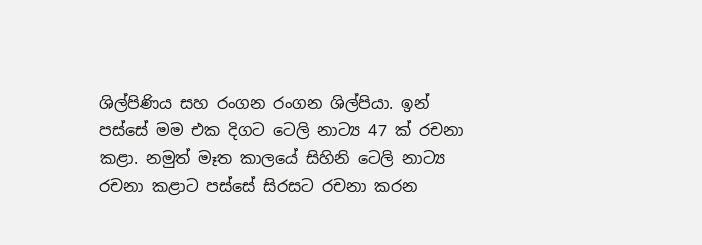ශිල්පිණිය සහ රංගන රංගන ශිල්පියා. ඉන් පස්සේ මම එක දිගට ටෙලි නාට්‍ය 47 ක් රචනා කළා. නමුත් මෑත කාලයේ සිහිනි ටෙලි නාට්‍ය රචනා කළාට පස්සේ සිරසට රචනා කරන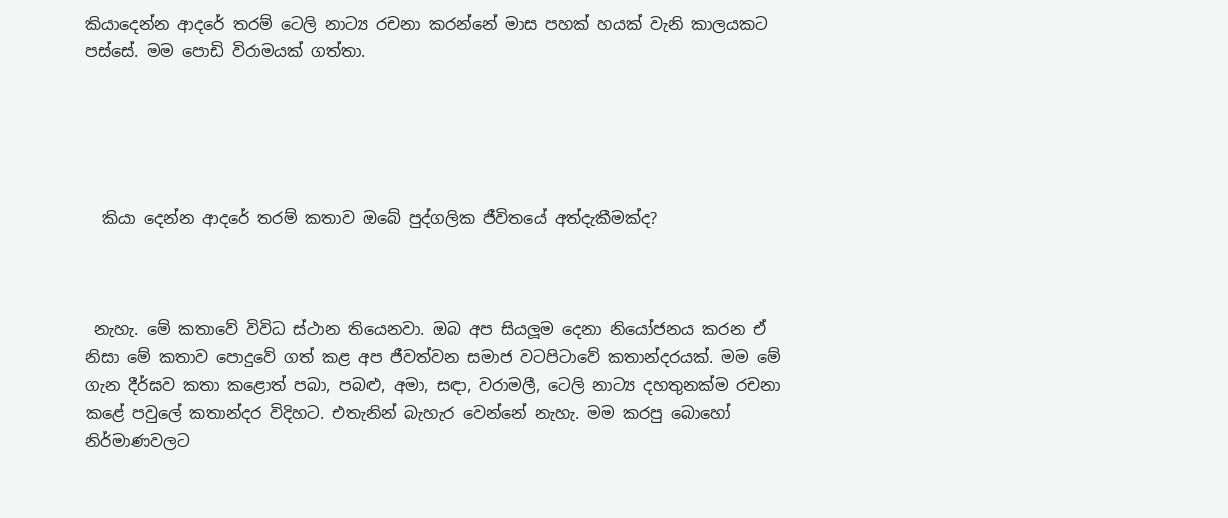කියාදෙන්න ආදරේ තරම් ටෙලි නාට්‍ය රචනා කරන්නේ මාස පහක් හයක් වැනි කාලයකට පස්සේ. මම පොඩි විරාමයක් ගත්තා.





  කියා දෙන්න ආදරේ තරම් කතාව ඔබේ පුද්ගලික ජීවිතයේ අත්දැකීමක්ද?



 නැහැ. මේ කතාවේ විවිධ ස්ථාන තියෙනවා. ඔබ අප සියලූම දෙනා නියෝජනය කරන ඒ නිසා මේ කතාව පොදුවේ ගත් කළ අප ජීවත්වන සමාජ වටපිටාවේ කතාන්දරයක්. මම මේ ගැන දීර්ඝව කතා කළොත් පබා, පබළු, අමා, සඳා, වරාමලී, ටෙලි නාට්‍ය දහතුනක්ම රචනා කළේ පවුලේ කතාන්දර විදිහට. එතැනින් බැහැර වෙන්නේ නැහැ. මම කරපු බොහෝ නිර්මාණවලට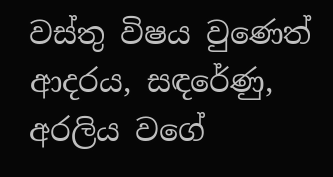වස්තු විෂය වුණෙත් ආදරය, සඳරේණු, අරලිය වගේ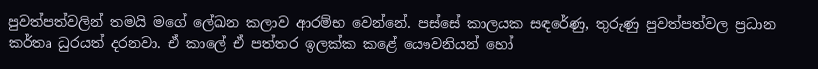පුවත්පත්වලින් තමයි මගේ ලේඛන කලාව ආරම්භ වෙන්නේ. පස්සේ කාලයක සඳරේණු, තුරුණු පුවත්පත්වල ප්‍රධාන කර්තෘ ධුරයත් දරනවා. ඒ කාලේ ඒ පත්තර ඉලක්ක කළේ යෞවනියන් හෝ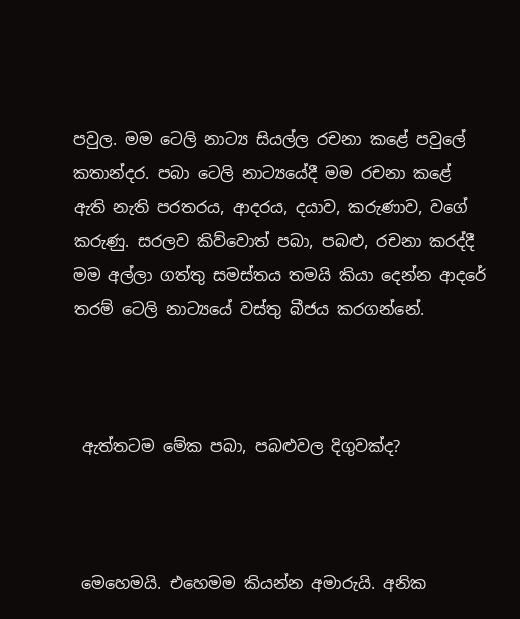පවුල. මම ටෙලි නාට්‍ය සියල්ල රචනා කළේ පවුලේ කතාන්දර. පබා ටෙලි නාට්‍යයේදී මම රචනා කළේ ඇති නැති පරතරය, ආදරය, දයාව, කරුණාව, වගේ කරුණු. සරලව කිව්වොත් පබා, පබළු, රචනා කරද්දී මම අල්ලා ගත්තු සමස්තය තමයි කියා දෙන්න ආදරේ තරම් ටෙලි නාට්‍යයේ වස්තු බීජය කරගන්නේ.



 ඇත්තටම මේක පබා, පබළුවල දිගුවක්ද?



 මෙහෙමයි. එහෙමම කියන්න අමාරුයි. අනික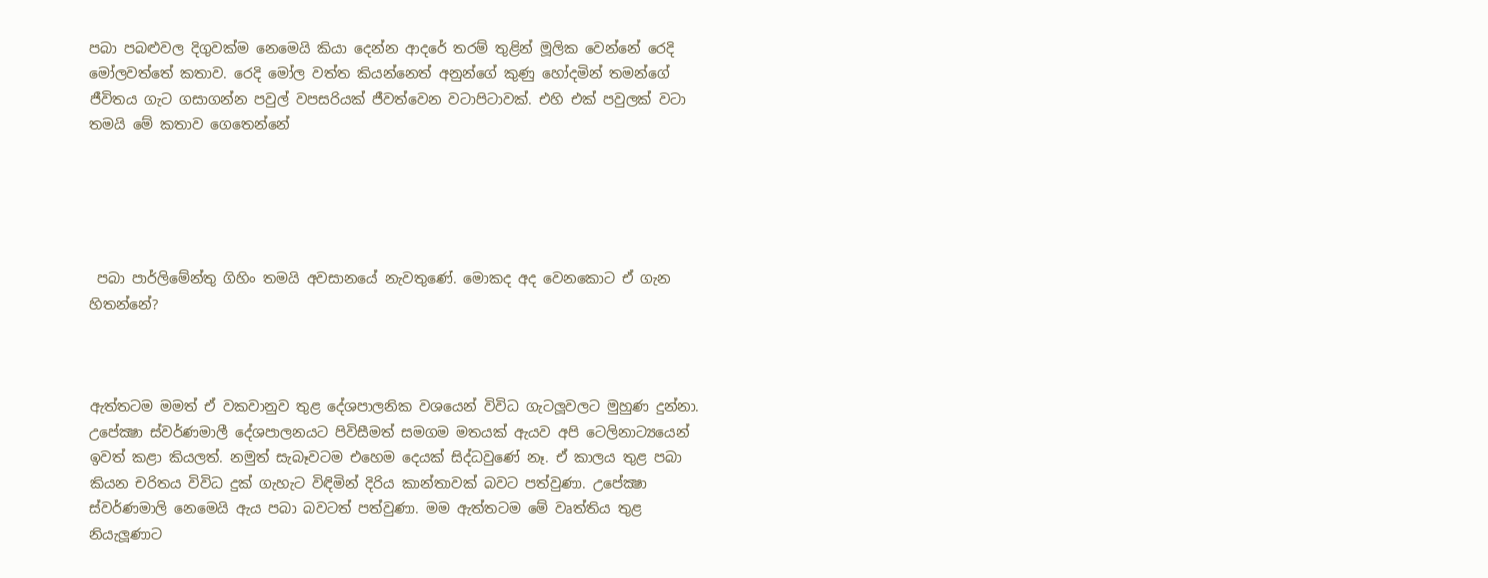පබා පබළුවල දිගුවක්ම නෙමෙයි කියා දෙන්න ආදරේ තරම් තුළින් මූලික වෙන්නේ රෙදි මෝලවත්තේ කතාව. රෙදි මෝල වත්ත කියන්නෙත් අනුන්ගේ කුණු හෝදමින් තමන්ගේ ජීවිතය ගැට ගසාගන්න පවුල් වපසරියක් ජීවත්වෙන වටාපිටාවක්. එහි එක් පවුලක් වටා තමයි මේ කතාව ගෙතෙන්නේ





 පබා පාර්ලිමේන්තු ගිහිං තමයි අවසානයේ නැවතුණේ. මොකද අද වෙනකොට ඒ ගැන හිතන්නේ?



ඇත්තටම මමත් ඒ වකවානුව තුළ දේශපාලනික වශයෙන් විවිධ ගැටලූවලට මුහුණ දුන්නා. උපේක්‍ෂා ස්වර්ණමාලී දේශපාලනයට පිවිසීමත් සමගම මතයක් ඇයව අපි ටෙලිනාට්‍යයෙන් ඉවත් කළා කියලත්. නමුත් සැබෑවටම එහෙම දෙයක් සිද්ධවුණේ නෑ. ඒ කාලය තුළ පබා කියන චරිතය විවිධ දුක් ගැහැට විඳිමින් දිරිය කාන්තාවක් බවට පත්වුණා. උපේක්‍ෂා ස්වර්ණමාලි නෙමෙයි ඇය පබා බවටත් පත්වුණා. මම ඇත්තටම මේ වෘත්තිය තුළ නියැලූණාට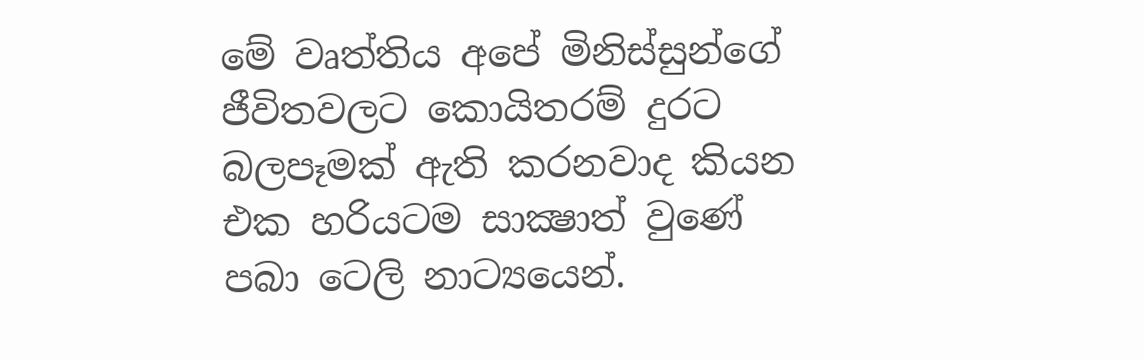මේ වෘත්තිය අපේ මිනිස්සුන්ගේ ජීවිතවලට කොයිතරම් දුරට බලපෑමක් ඇති කරනවාද කියන එක හරියටම සාක්‍ෂාත් වුණේ පබා ටෙලි නාට්‍යයෙන්.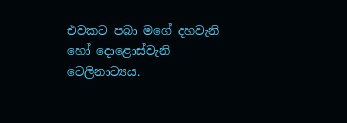එවකට පබා මගේ දහවැනි හෝ දොළොස්වැනි ටෙලිනාට්‍යය.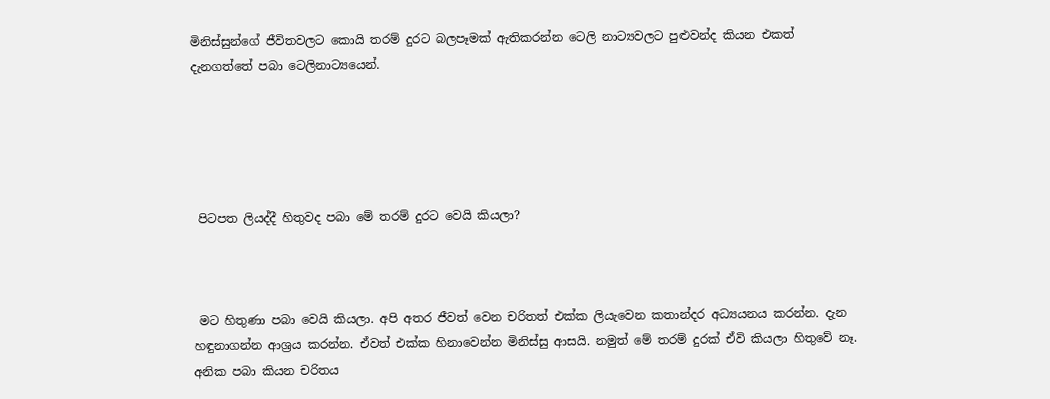මිනිස්සුන්ගේ ජීවිතවලට කොයි තරම් දුරට බලපෑමක් ඇතිකරන්න ටෙලි නාට්‍යවලට පුළුවන්ද කියන එකත් දැනගත්තේ පබා ටෙලිනාට්‍යයෙන්.





 පිටපත ලියද්දී හිතුවද පබා මේ තරම් දුරට වෙයි කියලා?



 මට හිතුණා පබා වෙයි කියලා. අපි අතර ජීවත් වෙන චරිතත් එක්ක ලියැවෙන කතාන්දර අධ්‍යයනය කරන්න. දැන හඳුනාගන්න ආශ්‍රය කරන්න. ඒවත් එක්ක හිනාවෙන්න මිනිස්සු ආසයි. නමුත් මේ තරම් දුරක් ඒවි කියලා හිතුවේ නෑ. අනික පබා කියන චරිතය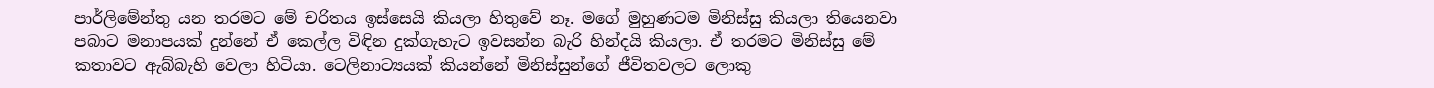පාර්ලිමේන්තු යන තරමට මේ චරිතය ඉස්සෙයි කියලා හිතුවේ නෑ. මගේ මුහුණටම මිනිස්සු කියලා තියෙනවා පබාට මනාපයක් දුන්නේ ඒ කෙල්ල විඳින දුක්ගැහැට ඉවසන්න බැරි හින්දයි කියලා. ඒ තරමට මිනිස්සු මේ කතාවට ඇබ්බැහි වෙලා හිටියා. ටෙලිනාට්‍යයක් කියන්නේ මිනිස්සුන්ගේ ජීවිතවලට ලොකු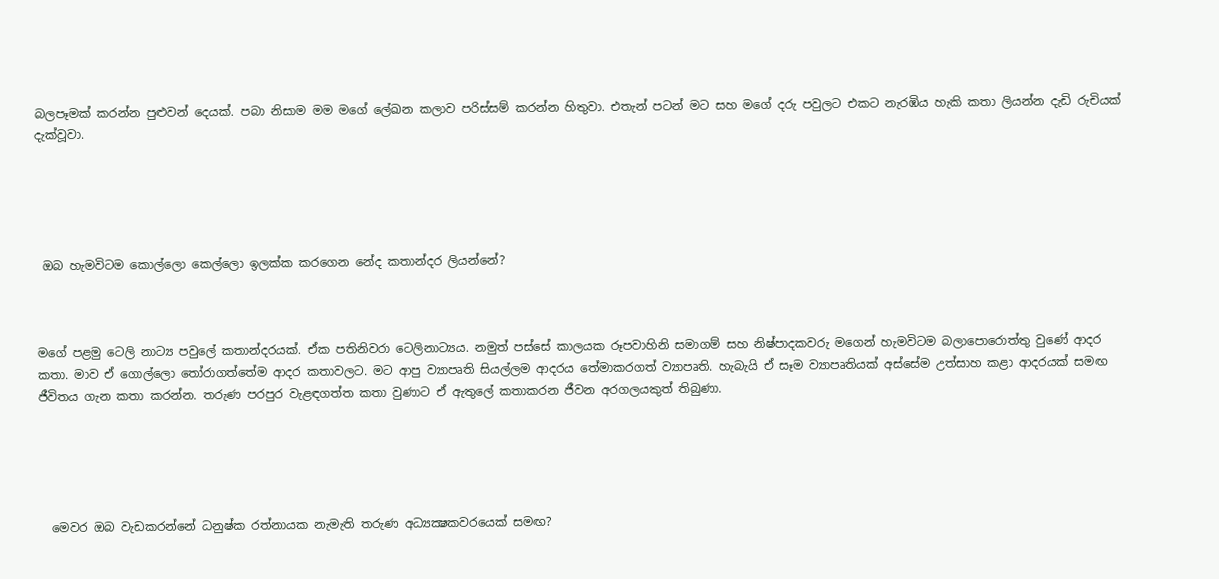බලපෑමක් කරන්න පුළුවන් දෙයක්. පබා නිසාම මම මගේ ලේඛන කලාව පරිස්සම් කරන්න හිතුවා. එතැන් පටන් මට සහ මගේ දරු පවුලට එකට නැරඹිය හැකි කතා ලියන්න දැඩි රුචියක් දැක්වූවා.





 ඔබ හැමවිටම කොල්ලො කෙල්ලො ඉලක්ක කරගෙන නේද කතාන්දර ලියන්නේ?



මගේ පළමු ටෙලි නාට්‍ය පවුලේ කතාන්දරයක්. ඒක පතිනිවරා ටෙලිනාට්‍යය. නමුත් පස්සේ කාලයක රූපවාහිනි සමාගම් සහ නිෂ්පාදකවරු මගෙන් හැමවිටම බලාපොරොත්තු වුණේ ආදර කතා. මාව ඒ ගොල්ලො තෝරාගත්තේම ආදර කතාවලට. මට ආපු ව්‍යාපෘති සියල්ලම ආදරය තේමාකරගත් ව්‍යාපෘති. හැබැයි ඒ සෑම ව්‍යාපෘතියක් අස්සේම උත්සාහ කළා ආදරයක් සමඟ ජීවිතය ගැන කතා කරන්න. තරුණ පරපුර වැළඳගත්ත කතා වුණාට ඒ ඇතුලේ කතාකරන ජීවන අරගලයකුත් තිබුණා.





  මෙවර ඔබ වැඩකරන්නේ ධනුෂ්ක රත්නායක නැමැති තරුණ අධ්‍යක්‍ෂකවරයෙක් සමඟ?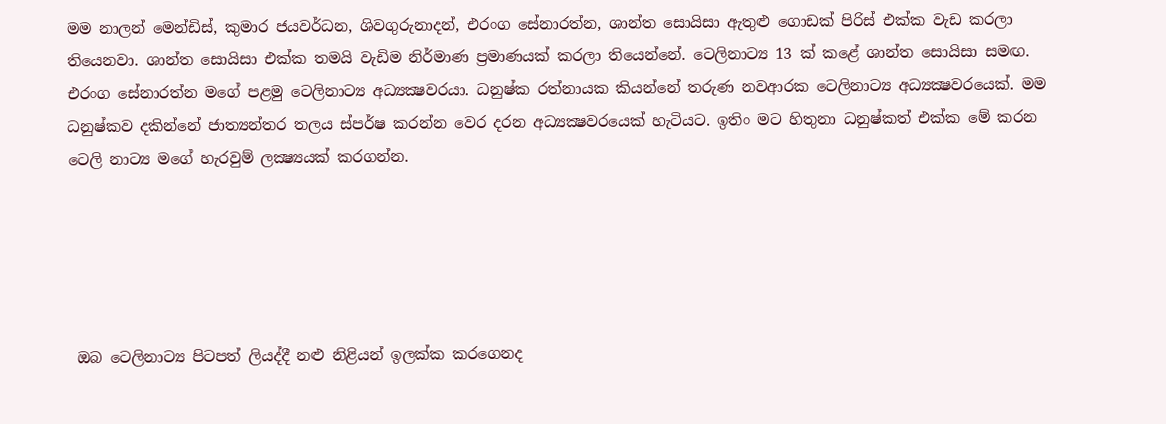මම නාලන් මෙන්ඩිස්, කුමාර ජයවර්ධන, ශිවගුරුනාදන්, එරංග සේනාරත්න, ශාන්ත සොයිසා ඇතුළු ගොඩක් පිරිස් එක්ක වැඩ කරලා තියෙනවා. ශාන්ත සොයිසා එක්ක තමයි වැඩිම නිර්මාණ ප්‍රමාණයක් කරලා තියෙන්නේ. ටෙලිනාට්‍ය 13 ක් කළේ ශාන්ත සොයිසා සමඟ. එරංග සේනාරත්න මගේ පළමු ටෙලිනාට්‍ය අධ්‍යක්‍ෂවරයා. ධනුෂ්ක රත්නායක කියන්නේ තරුණ නවආරක ටෙලිනාට්‍ය අධ්‍යක්‍ෂවරයෙක්. මම ධනුෂ්කව දකින්නේ ජාත්‍යන්තර තලය ස්පර්ෂ කරන්න වෙර දරන අධ්‍යක්‍ෂවරයෙක් හැටියට. ඉතිං මට හිතුනා ධනුෂ්කත් එක්ක මේ කරන ටෙලි නාට්‍ය මගේ හැරවුම් ලක්‍ෂ්‍යයක් කරගන්න.





 ඔබ ටෙලිනාට්‍ය පිටපත් ලියද්දී නළු නිළියන් ඉලක්ක කරගෙනද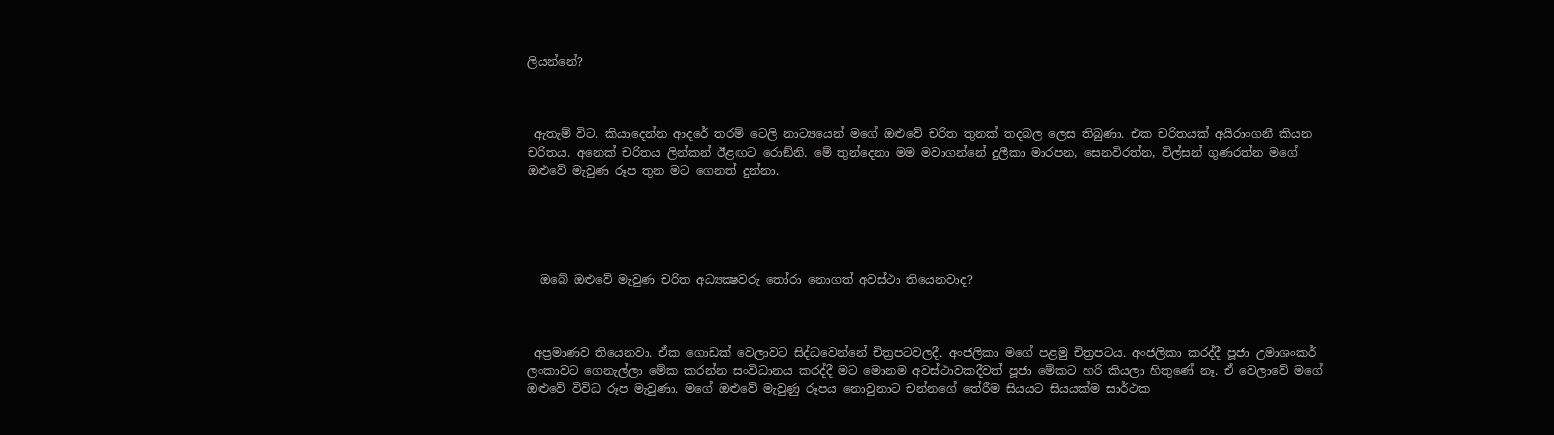ලියන්නේ?



 ඇතැම් විට. කියාදෙන්න ආදරේ තරම් ටෙලි නාට්‍යයෙන් මගේ ඔළුවේ චරිත තුනක් තදබල ලෙස තිබුණා. එක චරිතයක් අයිරාංගනී කියන චරිතය. අනෙක් චරිතය ලින්කන් ඊළඟට රොඞ්නි. මේ තුන්දෙනා මම මවාගන්නේ දුලීකා මාරපන, සෙනවිරත්න, විල්සන් ගුණරත්න මගේ ඔළුවේ මැවුණ රූප තුන මට ගෙනත් දුන්නා.





  ඔබේ ඔළුවේ මැවුණ චරිත අධ්‍යක්‍ෂවරු තෝරා නොගත් අවස්ථා තියෙනවාද?



 අප්‍රමාණව තියෙනවා. ඒක ගොඩක් වෙලාවට සිද්ධවෙන්නේ චිත්‍රපටවලදී. අංජලිකා මගේ පළමු චිත්‍රපටය. අංජලිකා කරද්දී පූජා උමාශංකර් ලංකාවට ගෙනැල්ලා මේක කරන්න සංවිධානය කරද්දී මට මොනම අවස්ථාවකදීවත් පූජා මේකට හරි කියලා හිතුණේ නෑ. ඒ වෙලාවේ මගේ ඔළුවේ විවිධ රූප මැවුණා. මගේ ඔළුවේ මැවුණු රූපය නොවුනාට චන්නගේ තේරීම සියයට සියයක්ම සාර්ථක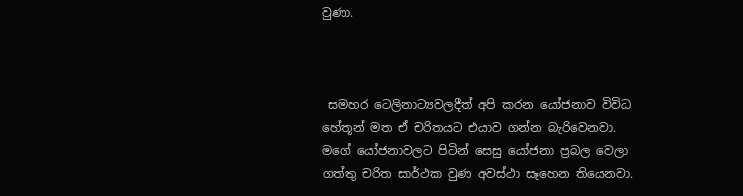වුණා.



 සමහර ටෙලිනාට්‍යවලදීත් අපි කරන යෝජනාව විවිධ හේතූන් මත ඒ චරිතයට එයාව ගන්න බැරිවෙනවා. මගේ යෝජනාවලට පිටින් සෙසු යෝජනා ප්‍රබල වෙලා ගත්තු චරිත සාර්ථක වුණ අවස්ථා සෑහෙන තියෙනවා.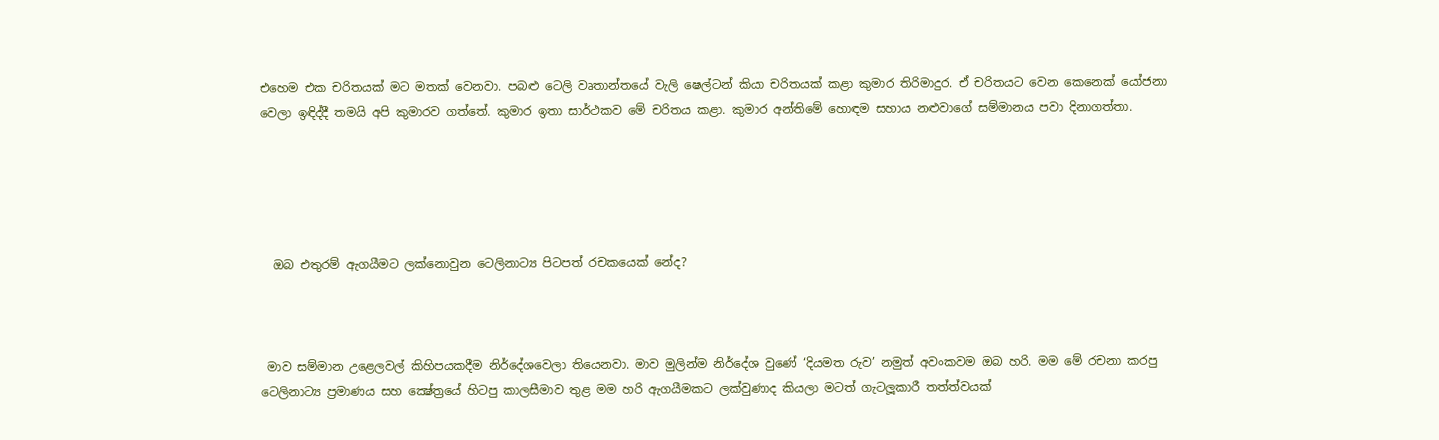එහෙම එක චරිතයක් මට මතක් වෙනවා. පබළු ටෙලි වෘතාන්තයේ වැලි ෂෙල්ටන් කියා චරිතයක් කළා කුමාර තිරිමාදුර. ඒ චරිතයට වෙන කෙනෙක් යෝජනා වෙලා ඉඳිද්දී තමයි අපි කුමාරව ගත්තේ. කුමාර ඉතා සාර්ථකව මේ චරිතය කළා. කුමාර අන්තිමේ හොඳම සහාය නළුවාගේ සම්මානය පවා දිනාගත්තා.





  ඔබ එතුරම් ඇගයීමට ලක්නොවුන ටෙලිනාට්‍ය පිටපත් රචකයෙක් නේද?



 මාව සම්මාන උළෙලවල් කිහිපයකදීම නිර්දේශවෙලා තියෙනවා. මාව මුලින්ම නිර්දේශ වුණේ ‘දියමත රුව’ නමුත් අවංකවම ඔබ හරි. මම මේ රචනා කරපු ටෙලිනාට්‍ය ප්‍රමාණය සහ ක්‍ෂේත්‍රයේ හිටපු කාලසීමාව තුළ මම හරි ඇගයීමකට ලක්වුණාද කියලා මටත් ගැටලූකාරී තත්ත්වයක්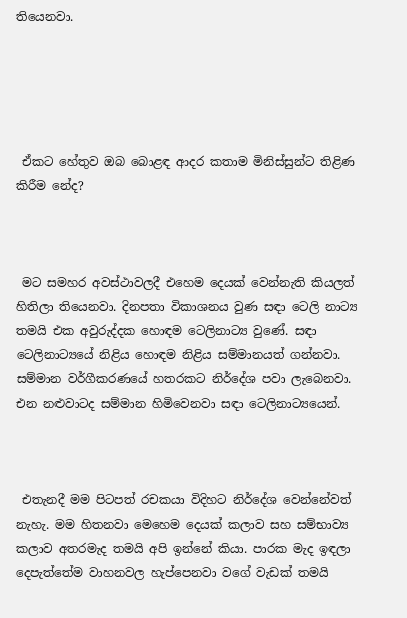තියෙනවා.





 ඒකට හේතුව ඔබ බොළඳ ආදර කතාම මිනිස්සුන්ට තිළිණ කිරීම නේද?



 මට සමහර අවස්ථාවලදී එහෙම දෙයක් වෙන්නැති කියලත් හිතිලා තියෙනවා. දිනපතා විකාශනය වුණ සඳා ටෙලි නාට්‍ය තමයි එක අවුරුද්දක හොඳම ටෙලිනාට්‍ය වුණේ. සඳා ටෙලිනාට්‍යයේ නිළිය හොඳම නිළිය සම්මානයත් ගන්නවා. සම්මාන වර්ගීකරණයේ හතරකට නිර්දේශ පවා ලැබෙනවා. එන නළුවාටද සම්මාන හිමිවෙනවා සඳා ටෙලිනාට්‍යයෙන්.



 එතැනදී මම පිටපත් රචකයා විදිහට නිර්දේශ වෙන්නේවත් නැහැ. මම හිතනවා මෙහෙම දෙයක් කලාව සහ සම්භාව්‍ය කලාව අතරමැද තමයි අපි ඉන්නේ කියා. පාරක මැද ඉඳලා දෙපැත්තේම වාහනවල හැප්පෙනවා වගේ වැඩක් තමයි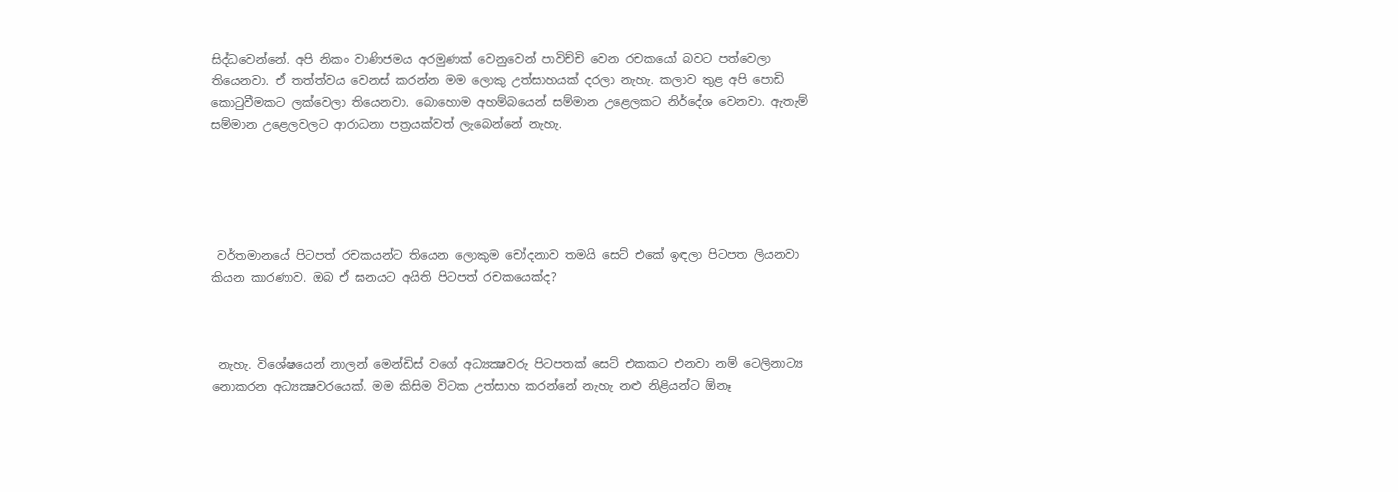සිද්ධවෙන්නේ. අපි නිකං වාණිජමය අරමුණක් වෙනුවෙන් පාවිච්චි වෙන රචකයෝ බවට පත්වෙලා තියෙනවා. ඒ තත්ත්වය වෙනස් කරන්න මම ලොකු උත්සාහයක් දරලා නැහැ. කලාව තුළ අපි පොඩි කොටුවීමකට ලක්වෙලා තියෙනවා. බොහොම අහම්බයෙන් සම්මාන උළෙලකට නිර්දේශ වෙනවා. ඇතැම් සම්මාන උළෙලවලට ආරාධනා පත්‍රයක්වත් ලැබෙන්නේ නැහැ.





 වර්තමානයේ පිටපත් රචකයන්ට තියෙන ලොකුම චෝදනාව තමයි සෙට් එකේ ඉඳලා පිටපත ලියනවා කියන කාරණාව. ඔබ ඒ ඝනයට අයිති පිටපත් රචකයෙක්ද?



 නැහැ. විශේෂයෙන් නාලන් මෙන්ඩිස් වගේ අධ්‍යක්‍ෂවරු පිටපතක් සෙට් එකකට එනවා නම් ටෙලිනාට්‍ය නොකරන අධ්‍යක්‍ෂවරයෙක්. මම කිසිම විටක උත්සාහ කරන්නේ නැහැ නළු නිළියන්ට ඕනෑ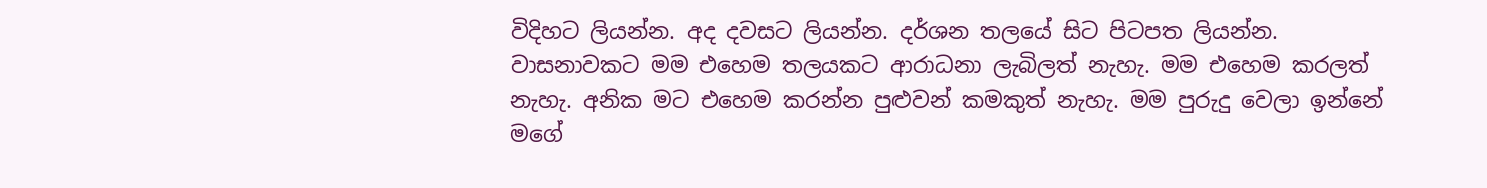විදිහට ලියන්න. අද දවසට ලියන්න. දර්ශන තලයේ සිට පිටපත ලියන්න. වාසනාවකට මම එහෙම තලයකට ආරාධනා ලැබිලත් නැහැ. මම එහෙම කරලත් නැහැ. අනික මට එහෙම කරන්න පුළුවන් කමකුත් නැහැ. මම පුරුදු වෙලා ඉන්නේ මගේ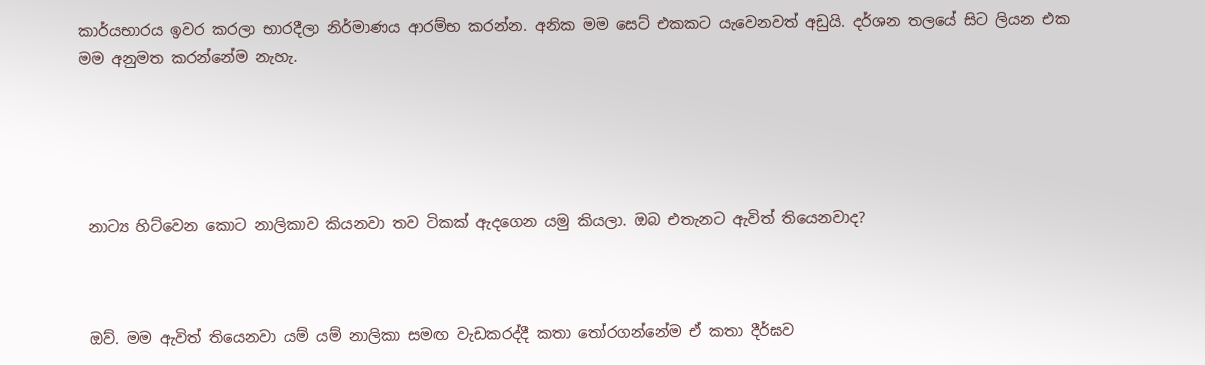කාර්යභාරය ඉවර කරලා භාරදීලා නිර්මාණය ආරම්භ කරන්න. අනික මම සෙට් එකකට යැවෙනවත් අඩුයි. දර්ශන තලයේ සිට ලියන එක මම අනුමත කරන්නේම නැහැ.





 නාට්‍ය හිට්වෙන කොට නාලිකාව කියනවා තව ටිකක් ඇදගෙන යමු කියලා. ඔබ එතැනට ඇවිත් තියෙනවාද?



 ඔව්. මම ඇවිත් තියෙනවා යම් යම් නාලිකා සමඟ වැඩකරද්දී කතා තෝරගන්නේම ඒ කතා දීර්ඝව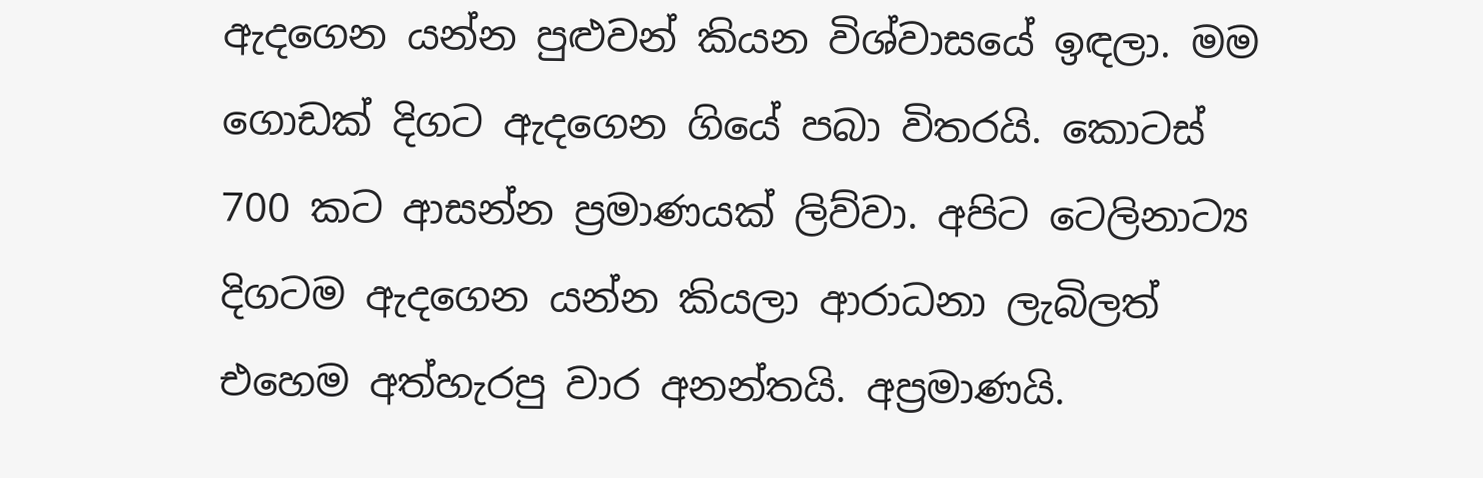ඇදගෙන යන්න පුළුවන් කියන විශ්වාසයේ ඉඳලා. මම ගොඩක් දිගට ඇදගෙන ගියේ පබා විතරයි. කොටස් 700 කට ආසන්න ප්‍රමාණයක් ලිව්වා. අපිට ටෙලිනාට්‍ය දිගටම ඇදගෙන යන්න කියලා ආරාධනා ලැබිලත් එහෙම අත්හැරපු වාර අනන්තයි. අප්‍රමාණයි.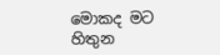මොකද මට හිතුන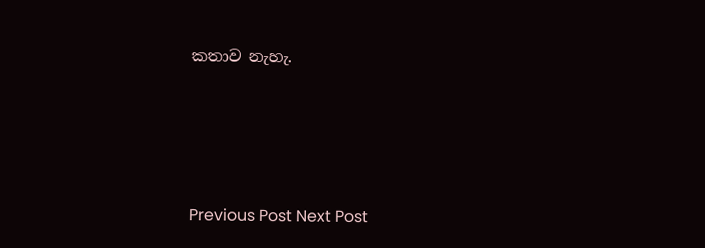කතාව නැහැ.






Previous Post Next Post